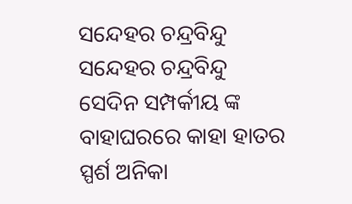ସନ୍ଦେହର ଚନ୍ଦ୍ରବିନ୍ଦୁ
ସନ୍ଦେହର ଚନ୍ଦ୍ରବିନ୍ଦୁ
ସେଦିନ ସମ୍ପର୍କୀୟ ଙ୍କ ବାହାଘରରେ କାହା ହାତର ସ୍ପର୍ଶ ଅନିକା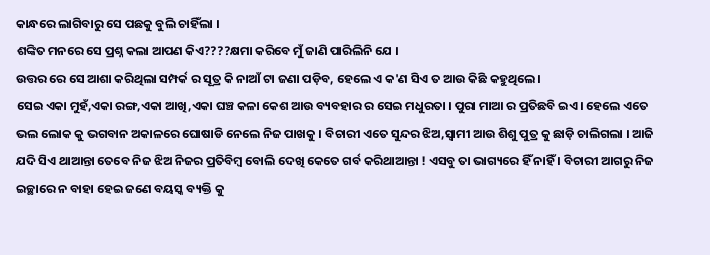କାନ୍ଧରେ ଲାଗିବାରୁ ସେ ପଛକୁ ବୁଲି ଚାହିଁଲା ।
ଶଙ୍କିତ ମନରେ ସେ ପ୍ରଶ୍ନ କଲା ଆପଣ କିଏ????କ୍ଷମା କରିବେ ମୁଁ ଜାଣି ପାରିଲିନି ଯେ ।
ଉତ୍ତର ରେ ସେ ଆଶା କରିଥିଲା ସମ୍ପର୍କ ର ସୂତ୍ର କି ନାଆଁ ଟା ଜଣା ପଡ଼ିବ, ହେଲେ ଏ କ'ଣ ସିଏ ତ ଆଉ କିଛି କହୁଥିଲେ ।
ସେଇ ଏକା ମୁହଁ,ଏକା ରଙ୍ଗ,ଏକା ଆଖି,ଏକା ଘଞ୍ଚ କଳା କେଶ ଆଉ ବ୍ୟବହାର ର ସେଇ ମଧୁରତା । ପୁରା ମାଆ ର ପ୍ରତିଛବି ଇଏ । ହେଲେ ଏତେ ଭଲ ଲୋକ କୁ ଭଗବାନ ଅକାଳରେ ଘୋଷାଡି ନେଲେ ନିଜ ପାଖକୁ । ବିଚାରୀ ଏତେ ସୁନ୍ଦର ଝିଅ,ସ୍ବାମୀ ଆଉ ଶିଶୁ ପୁତ୍ର କୁ ଛାଡ଼ି ଚାଲିଗଲା । ଆଜି ଯଦି ସିଏ ଥାଆନ୍ତା ତେବେ ନିଜ ଝିଅ ନିଜର ପ୍ରତିବିମ୍ବ ବୋଲି ଦେଖି କେତେ ଗର୍ବ କରିଥାଆନ୍ତା ! ଏସବୁ ତା ଭାଗ୍ୟରେ ହିଁ ନାହିଁ । ବିଚାରୀ ଆଗରୁ ନିଜ ଇଚ୍ଛାରେ ନ ବାହା ହେଇ ଜଣେ ବୟସ୍କ ବ୍ୟକ୍ତି କୁ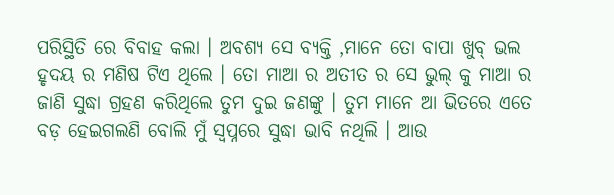ପରିସ୍ଥିତି ରେ ବିବାହ କଲା । ଅବଶ୍ୟ ସେ ବ୍ୟକ୍ତି ,ମାନେ ତୋ ବାପା ଖୁବ୍ ଭଲ ହୃଦୟ ର ମଣିଷ ଟିଏ ଥିଲେ । ତୋ ମାଆ ର ଅତୀତ ର ସେ ଭୁଲ୍ କୁ ମାଆ ର ଜାଣି ସୁଦ୍ଧା ଗ୍ରହଣ କରିଥିଲେ ତୁମ ଦୁଇ ଜଣଙ୍କୁ । ତୁମ ମାନେ ଆ ଭିତରେ ଏତେ ବଡ଼ ହେଇଗଲଣି ବୋଲି ମୁଁ ସ୍ୱପ୍ନରେ ସୁଦ୍ଧା ଭାବି ନଥିଲି । ଆଉ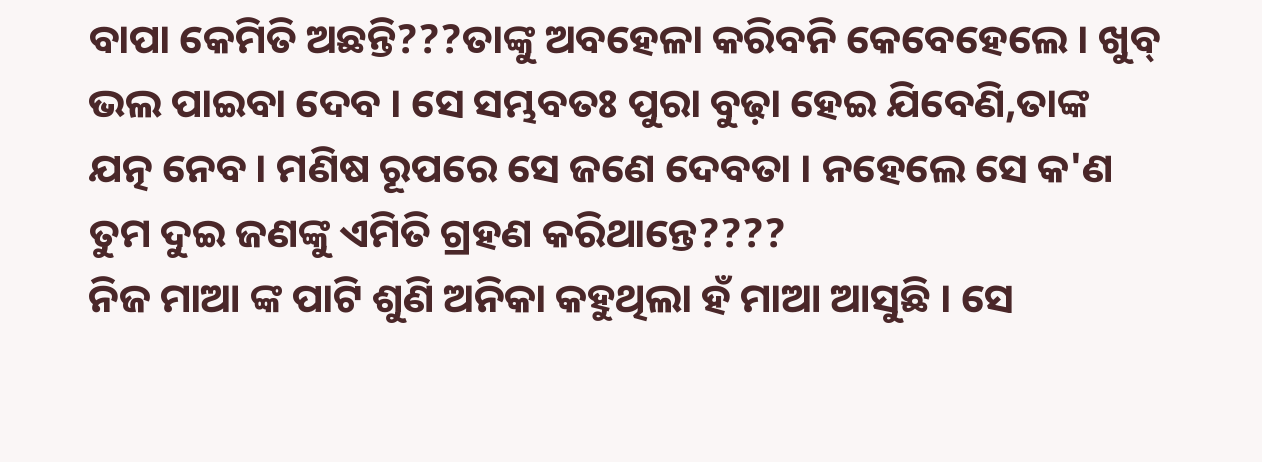ବାପା କେମିତି ଅଛନ୍ତି???ତାଙ୍କୁ ଅବହେଳା କରିବନି କେବେହେଲେ । ଖୁବ୍ ଭଲ ପାଇବା ଦେବ । ସେ ସମ୍ଭବତଃ ପୁରା ବୁଢ଼ା ହେଇ ଯିବେଣି,ତାଙ୍କ ଯତ୍ନ ନେବ । ମଣିଷ ରୂପରେ ସେ ଜଣେ ଦେବତା । ନହେଲେ ସେ କ'ଣ ତୁମ ଦୁଇ ଜଣଙ୍କୁ ଏମିତି ଗ୍ରହଣ କରିଥାନ୍ତେ????
ନିଜ ମାଆ ଙ୍କ ପାଟି ଶୁଣି ଅନିକା କହୁଥିଲା ହଁ ମାଆ ଆସୁଛି । ସେ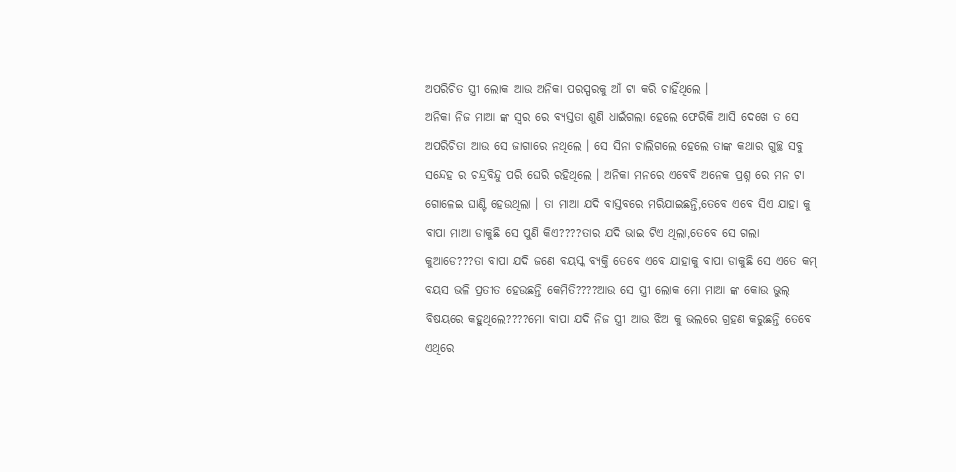ଅପରିଚିତ ସ୍ତ୍ରୀ ଲୋକ ଆଉ ଅନିକା ପରସ୍ପରକୁ ଆଁ ଟା କରି ଚାହିଁଥିଲେ ।
ଅନିକା ନିଜ ମାଆ ଙ୍କ ସ୍ୱର ରେ ବ୍ୟସ୍ତତା ଶୁଣି ଧାଇଁଗଲା ହେଲେ ଫେରିକି ଆସି ଦେଖେ ତ ସେ ଅପରିଚିତା ଆଉ ସେ ଜାଗାରେ ନଥିଲେ । ସେ ସିନା ଚାଲିଗଲେ ହେଲେ ତାଙ୍କ କଥାର ଗୁଚ୍ଛ ସବୁ ସନ୍ଦେହ ର ଚନ୍ଦ୍ରବିନ୍ଦୁ ପରି ଘେରି ରହିଥିଲେ । ଅନିକା ମନରେ ଏବେବି ଅନେକ ପ୍ରଶ୍ନ ରେ ମନ ଟା ଗୋଳେଇ ଘାଣ୍ଟି ହେଉଥିଲା । ତା ମାଆ ଯଦି ବାସ୍ତବରେ ମରିଯାଇଛନ୍ତି,ତେବେ ଏବେ ସିଏ ଯାହା କୁ ବାପା ମାଆ ଡାକୁଛି ସେ ପୁଣି କିଏ????ତାର ଯଦି ଭାଇ ଟିଏ ଥିଲା,ତେବେ ସେ ଗଲା କୁଆଡେ???ତା ବାପା ଯଦି ଜଣେ ବୟସ୍କ ବ୍ୟକ୍ତି ତେବେ ଏବେ ଯାହାକୁ ବାପା ଡାକୁଛି ସେ ଏତେ କମ୍ ବୟସ ଭଳି ପ୍ରତୀତ ହେଉଛନ୍ତି କେମିତି????ଆଉ ସେ ସ୍ତ୍ରୀ ଲୋକ ମୋ ମାଆ ଙ୍କ କୋଉ ଭୁଲ୍ ବିଷୟରେ କହୁଥିଲେ????ମୋ ବାପା ଯଦି ନିଜ ସ୍ତ୍ରୀ ଆଉ ଝିଅ କୁ ଭଲରେ ଗ୍ରହଣ କରୁଛନ୍ତି ତେବେ ଏଥିରେ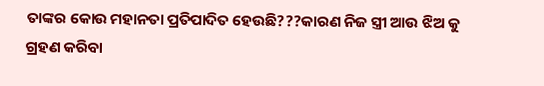ତାଙ୍କର କୋଉ ମହାନତା ପ୍ରତିପାଦିତ ହେଉଛି???କାରଣ ନିଜ ସ୍ତ୍ରୀ ଆଉ ଝିଅ କୁ ଗ୍ରହଣ କରିବା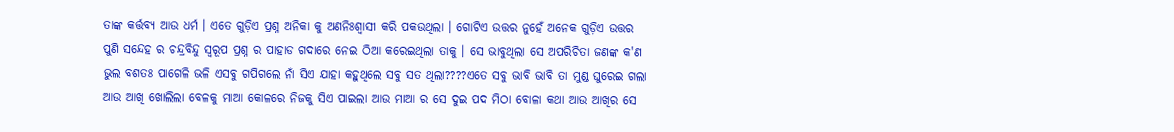ତାଙ୍କ କର୍ତ୍ତବ୍ୟ ଆଉ ଧର୍ମ । ଏତେ ଗୁଡ଼ିଏ ପ୍ରଶ୍ନ ଅନିକା କୁ ଅଣନିଃଶ୍ବାସୀ କରି ପକଉଥିଲା । ଗୋଟିଏ ଉତ୍ତର ନୁହେଁ ଅନେକ ଗୁଡ଼ିଏ ଉତ୍ତର ପୁଣି ସନ୍ଦେହ ର ଚନ୍ଦ୍ରବିନ୍ଦୁ ସ୍ୱରୂପ ପ୍ରଶ୍ନ ର ପାହାଡ ଗଦାରେ ନେଇ ଠିଆ କରେଇଥିଲା ତାକୁ । ସେ ଭାବୁଥିଲା ସେ ଅପରିଚିତା ଜଣଙ୍କ କ'ଣ ଭୁଲ ବଶତଃ ପାଗେଳି ଭଳି ଏସବୁ ଗପିଗଲେ ନାଁ ସିଏ ଯାହା କହୁଥିଲେ ସବୁ ସତ ଥିଲା????ଏତେ ସବୁ ଭାବି ଭାବି ତା ମୁଣ୍ଡ ଘୁରେଇ ଗଲା ଆଉ ଆଖି ଖୋଲିଲା ବେଳକୁ ମାଆ କୋଳରେ ନିଜକୁ ସିଏ ପାଇଲା ଆଉ ମାଆ ର ସେ ଦୁଇ ପଦ ମିଠା ବୋଳା କଥା ଆଉ ଆଖିର ସେ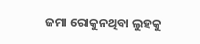ଜମା ରୋକୁନଥିବା ଲୁହକୁ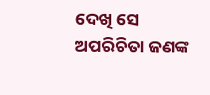ଦେଖି ସେ ଅପରିଚିତା ଜଣଙ୍କ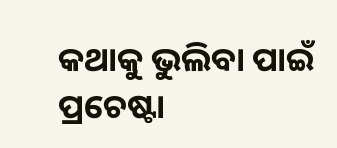କଥାକୁ ଭୁଲିବା ପାଇଁ ପ୍ରଚେଷ୍ଟା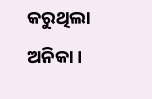କରୁଥିଲା ଅନିକା ।